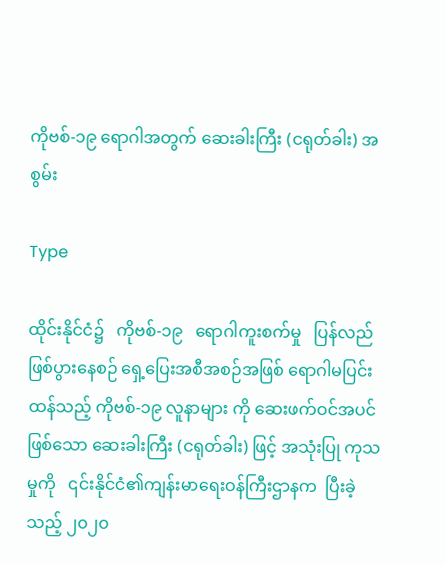ကိုဗစ်-၁၉ ရောဂါအတွက် ဆေးခါးကြီး (ငရုတ်ခါး) အစွမ်း

Type

ထိုင်းနိုင်ငံ၌   ကိုဗစ်-၁၉   ရောဂါကူးစက်မှု   ပြန်လည်ဖြစ်ပွားနေစဉ် ရှေ့ပြေးအစီအစဉ်အဖြစ် ရောဂါမပြင်းထန်သည့် ကိုဗစ်-၁၉ လူနာများ ကို ဆေးဖက်ဝင်အပင်ဖြစ်သော ဆေးခါးကြီး (ငရုတ်ခါး) ဖြင့် အသုံးပြု ကုသမှုကို   ၎င်းနိုင်ငံ၏ကျန်းမာရေးဝန်ကြီးဌာနက  ပြီးခဲ့သည့် ၂၀၂၀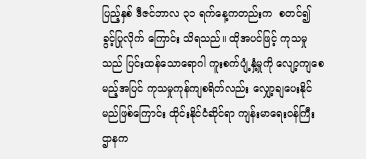ပြည့်နှစ် ဒီဇင်ဘာလ ၃၁ ရက်နေ့ကတည်းက  စတင်၍  ခွင့်ပြုလိုက် ကြောင်း သိရသည်။ ထိုအပင်ဖြင့် ကုသမှုသည် ပြင်းထန်သောရောဂါ ကူးစက်ပျံ့နှံ့မှုကို လျော့ကျစေမည့်အပြင် ကုသမှုကုန်ကျစရိတ်လည်း လျှော့ချပေးနိုင်မည်ဖြစ်ကြောင်း ထိုင်းနိုင်ငံဆိုင်ရာ ကျန်းမာရေးဝန်ကြီး ဌာနက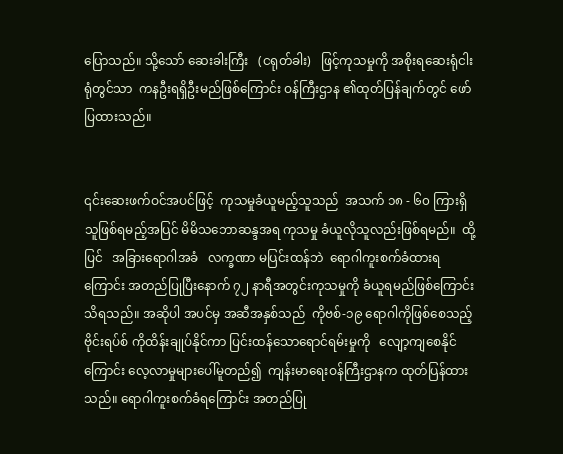ပြောသည်။ သို့သော် ဆေးခါးကြီး   (ငရုတ်ခါး)   ဖြင့်ကုသမှုကို အစိုးရဆေးရုံငါးရုံတွင်သာ  ကနဦးရရှိဦးမည်ဖြစ်ကြောင်း ဝန်ကြီးဌာန ၏ထုတ်ပြန်ချက်တွင် ဖော်ပြထားသည်။


၎င်းဆေးဖက်ဝင်အပင်ဖြင့်  ကုသမှုခံယူမည့်သူသည်  အသက် ၁၈ - ၆၀ ကြားရှိသူဖြစ်ရမည့်အပြင် မိမိသဘောဆန္ဒအရ ကုသမှု ခံယူလိုသူလည်းဖြစ်ရမည်။  ထို့ပြင်   အခြားရောဂါအခံ   လက္ခဏာ မပြင်းထန်ဘဲ  ရောဂါကူးစက်ခံထားရကြောင်း အတည်ပြုပြီးနောက် ၇၂ နာရီအတွင်းကုသမှုကို ခံယူရမည်ဖြစ်ကြောင်း  သိရသည်။ အဆိုပါ အပင်မှ အဆီအနှစ်သည်  ကိုဗစ်-၁၉ ရောဂါကိုဖြစ်စေသည့် ဗိုင်းရပ်စ် ကိုထိန်းချုပ်နိုင်ကာ ပြင်းထန်သောရောင်ရမ်းမှုကို   လျော့ကျစေနိုင် ကြောင်း လေ့လာမှုများပေါ်မူတည်၍  ကျန်းမာရေးဝန်ကြီးဌာနက ထုတ်ပြန်ထားသည်။ ရောဂါကူးစက်ခံရကြောင်း အတည်ပြု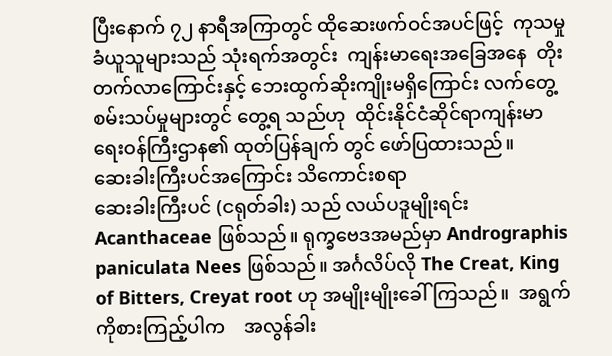ပြီးနောက် ၇၂ နာရီအကြာတွင် ထိုဆေးဖက်ဝင်အပင်ဖြင့်  ကုသမှုခံယူသူများသည် သုံးရက်အတွင်း  ကျန်းမာရေးအခြေအနေ  တိုးတက်လာကြောင်းနှင့် ဘေးထွက်ဆိုးကျိုးမရှိကြောင်း လက်တွေ့စမ်းသပ်မှုများတွင် တွေ့ရ သည်ဟု  ထိုင်းနိုင်ငံဆိုင်ရာကျန်းမာရေးဝန်ကြီးဌာန၏ ထုတ်ပြန်ချက် တွင် ဖော်ပြထားသည်။
ဆေးခါးကြီးပင်အကြောင်း သိကောင်းစရာ
ဆေးခါးကြီးပင် (ငရုတ်ခါး) သည် လယ်ပဒူမျိုးရင်း Acanthaceae ဖြစ်သည်။ ရုက္ခဗေဒအမည်မှာ Andrographis paniculata Nees ဖြစ်သည်။ အင်္ဂလိပ်လို The Creat, King of Bitters, Creyat root ဟု အမျိုးမျိုးခေါ်ကြသည်။  အရွက်ကိုစားကြည့်ပါက    အလွန်ခါး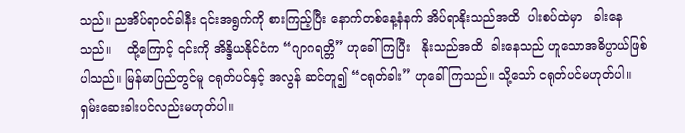သည်။ ညအိပ်ရာဝင်ခါနီး ၎င်းအရွက်ကို စားကြည့်ပြီး နောက်တစ်နေ့နံနက် အိပ်ရာနိုးသည်အထိ  ပါးစပ်ထဲမှာ   ခါးနေသည်။    ထို့ကြောင့် ၎င်းကို အိန္ဒိယနိုင်ငံက “ဂျာဂရတ္တိ” ဟုခေါ်ကြပြီး   နိုးသည်အထိ  ခါးနေသည် ဟူသောအဓိပ္ပာယ်ဖြစ်ပါသည်။ မြန်မာပြည်တွင်မူ ငရုတ်ပင်နှင့် အလွန် ဆင်တူ၍ “ငရုတ်ခါး” ဟုခေါ်ကြသည်။ သို့သော် ငရုတ်ပင်မဟုတ်ပါ။ ရှမ်းဆေးခါးပင်လည်းမဟုတ်ပါ။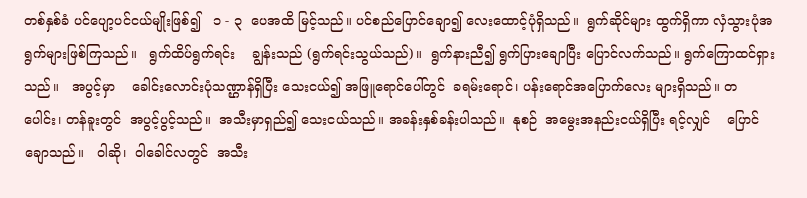တစ်နှစ်ခံ ပင်ပျော့ပင်ငယ်မျိုးဖြစ်၍   ၁ - ၃  ပေအထိ မြင့်သည်။ ပင်စည်ပြောင်ချော၍ လေးထောင့်ပုံရှိသည်။  ရွက်ဆိုင်များ ထွက်ရှိကာ လှံသွားပုံအရွက်များဖြစ်ကြသည်။   ရွက်ထိပ်ရွက်ရင်း    ချွန်းသည် (ရွက်ရင်းသွယ်သည်)။  ရွက်နားညီ၍ ရွက်ပြားချောပြီး ပြောင်လက်သည်။ ရွက်ကြောထင်ရှားသည်။   အပွင့်မှာ    ခေါင်းလောင်းပုံသဏ္ဌာန်ရှိပြီး သေးငယ်၍ အဖြူရောင်ပေါ်တွင်  ခရမ်းရောင်၊ ပန်းရောင်အပြောက်လေး များရှိသည်။ တပေါင်း၊ တန်ခူးတွင်  အပွင့်ပွင့်သည်။  အသီးမှာရှည်၍ သေးငယ်သည်။ အခန်းနှစ်ခန်းပါသည်။  နုစဉ်  အမွေးအနည်းငယ်ရှိပြီး ရင့်လျှင်    ပြောင်ချောသည်။   ဝါဆို၊  ဝါခေါင်လတွင်  အသီး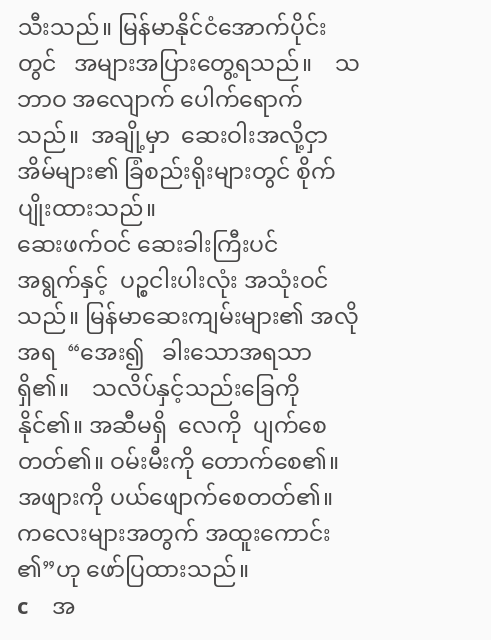သီးသည်။ မြန်မာနိုင်ငံအောက်ပိုင်းတွင်   အများအပြားတွေ့ရသည်။    သဘာဝ အလျောက် ပေါက်ရောက်သည်။  အချို့မှာ  ဆေးဝါးအလို့ငှာ  အိမ်များ၏ ခြံစည်းရိုးများတွင် စိုက်ပျိုးထားသည်။
ဆေးဖက်ဝင် ဆေးခါးကြီးပင်
အရွက်နှင့်  ပဉ္စငါးပါးလုံး အသုံးဝင်သည်။ မြန်မာဆေးကျမ်းများ၏ အလိုအရ  “အေး၍   ခါးသောအရသာရှိ၏။    သလိပ်နှင့်သည်းခြေကို နိုင်၏။ အဆီမရှိ  လေကို  ပျက်စေတတ်၏။ ဝမ်းမီးကို တောက်စေ၏။ အဖျားကို ပယ်ဖျောက်စေတတ်၏။ ကလေးများအတွက် အထူးကောင်း ၏”ဟု ဖော်ပြထားသည်။
c    အ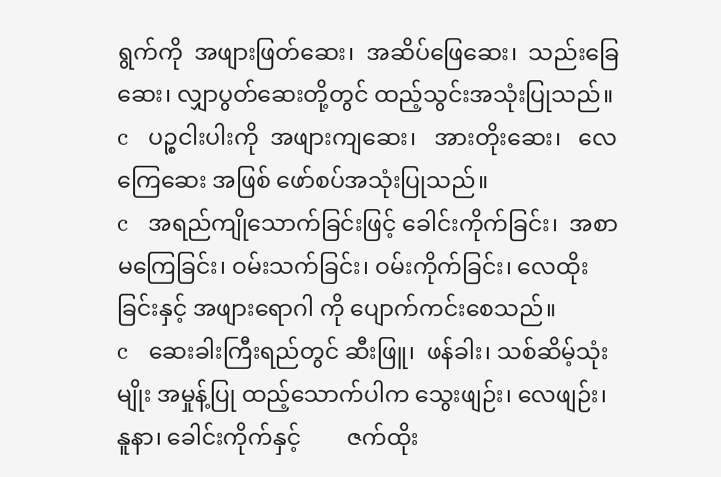ရွက်ကို  အဖျားဖြတ်ဆေး၊  အဆိပ်ဖြေဆေး၊  သည်းခြေဆေး၊ လျှာပွတ်ဆေးတို့တွင် ထည့်သွင်းအသုံးပြုသည်။
c    ပဉ္စငါးပါးကို  အဖျားကျဆေး၊   အားတိုးဆေး၊   လေကြေဆေး အဖြစ် ဖော်စပ်အသုံးပြုသည်။
c    အရည်ကျိုသောက်ခြင်းဖြင့် ခေါင်းကိုက်ခြင်း၊  အစာမကြေခြင်း၊ ဝမ်းသက်ခြင်း၊ ဝမ်းကိုက်ခြင်း၊ လေထိုးခြင်းနှင့် အဖျားရောဂါ ကို ပျောက်ကင်းစေသည်။
c    ဆေးခါးကြီးရည်တွင် ဆီးဖြူ၊  ဖန်ခါး၊ သစ်ဆိမ့်သုံးမျိုး အမှုန့်ပြု ထည့်သောက်ပါက သွေးဖျဉ်း၊ လေဖျဉ်း၊  နူနာ၊ ခေါင်းကိုက်နှင့်        ဇက်ထိုး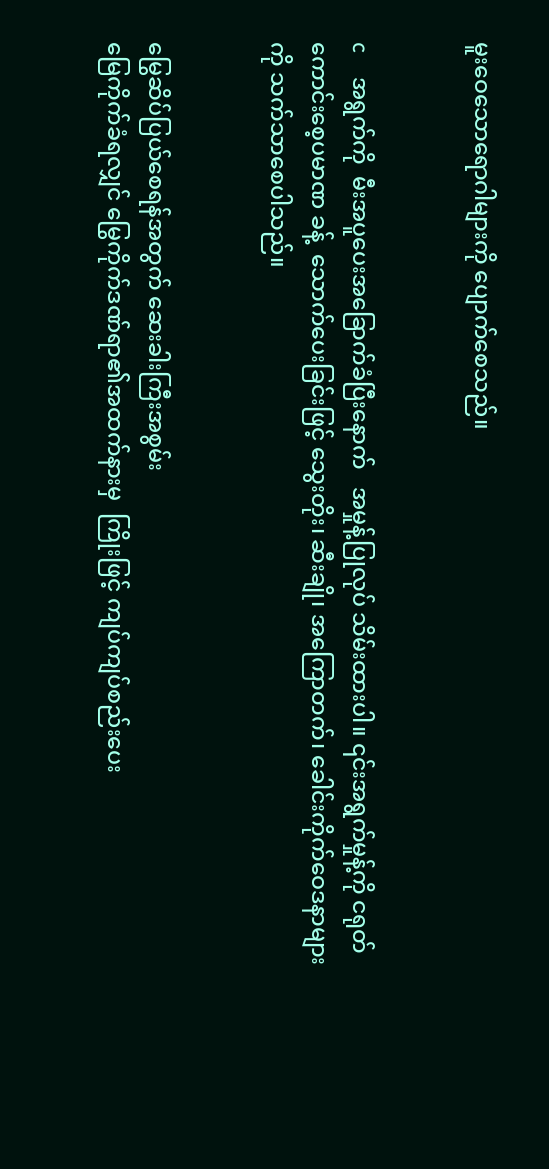မူးဝေသောရောဂါများကို ပျောက်စေသည်။


c    အရွက်ကို  မီးအပူပေးအခြောက်ခံပြီးနောက်   အမှုန့်ပြုလုပ် သိမ်းထားပါ။ ၎င်းအရွက်မှုန့်ကို ငရုတ်ကောင်းစေ့ပမာဏ ခန့်  သောက်ပေးခြင်းဖြင့် သွေးတိုး၊ ဆီးချို၊ အကြောတက်၊ ခေါင်းကိုက်ဝေဒနာများကို သက်သာစေပါသည်။


မြွေဆိပ်ပြယ်စေရန်အတွက် ဆေးခါးကြီးအစွမ်း
မြေကိုက်ခံရလျှင် မြွေကိုက်ဒဏ်ရာ၏အထက်နားမှ  ကြိုးဖြင့် ကျပ်ကျပ်စည်းပေး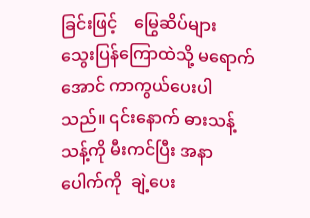ခြင်းဖြင့်    မြွေဆိပ်များ    သွေးပြန်ကြောထဲသို့ မရောက်အောင် ကာကွယ်ပေးပါသည်။ ၎င်းနောက် ဓားသန့်သန့်ကို မီးကင်ပြီး အနာပေါက်ကို  ချဲ့ပေး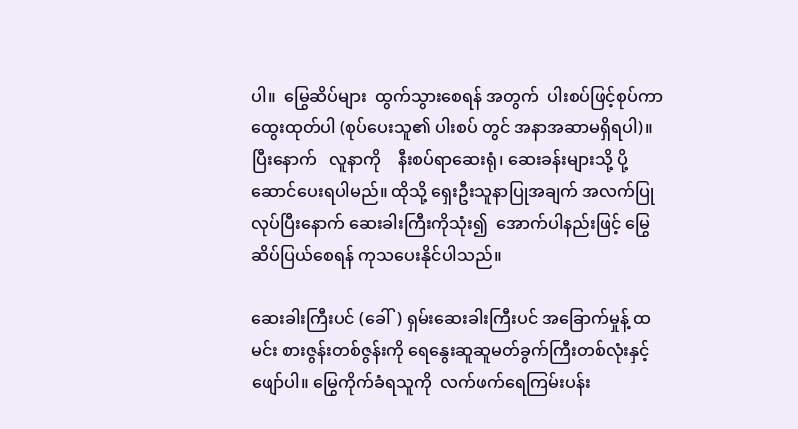ပါ။  မြွေဆိပ်များ  ထွက်သွားစေရန် အတွက်  ပါးစပ်ဖြင့်စုပ်ကာ  ထွေးထုတ်ပါ (စုပ်ပေးသူ၏ ပါးစပ် တွင် အနာအဆာမရှိရပါ)။  ပြီးနောက်   လူနာကို    နီးစပ်ရာဆေးရုံ၊ ဆေးခန်းများသို့ ပို့ဆောင်ပေးရပါမည်။ ထိုသို့ ရှေးဦးသူနာပြုအချက် အလက်ပြုလုပ်ပြီးနောက် ဆေးခါးကြီးကိုသုံး၍  အောက်ပါနည်းဖြင့် မြွေဆိပ်ပြယ်စေရန် ကုသပေးနိုင်ပါသည်။

ဆေးခါးကြီးပင် (ခေါ်) ရှမ်းဆေးခါးကြီးပင် အခြောက်မှုန့် ထမင်း စားဇွန်းတစ်ဇွန်းကို ရေနွေးဆူဆူမတ်ခွက်ကြီးတစ်လုံးနှင့် ဖျော်ပါ။ မြွေကိုက်ခံရသူကို  လက်ဖက်ရေကြမ်းပန်း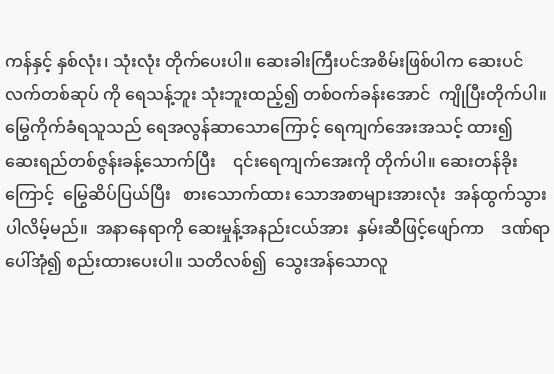ကန်နှင့် နှစ်လုံး၊ သုံးလုံး တိုက်ပေးပါ။ ဆေးခါးကြီးပင်အစိမ်းဖြစ်ပါက ဆေးပင်လက်တစ်ဆုပ် ကို ရေသန့်ဘူး သုံးဘူးထည့်၍ တစ်ဝက်ခန်းအောင်  ကျိုပြီးတိုက်ပါ။ မြွေကိုက်ခံရသူသည် ရေအလွန်ဆာသောကြောင့် ရေကျက်အေးအသင့် ထား၍  ဆေးရည်တစ်ဇွန်းခန့်သောက်ပြီး    ၎င်းရေကျက်အေးကို တိုက်ပါ။ ဆေးတန်ခိုးကြောင့်  မြွေဆိပ်ပြယ်ပြီး   စားသောက်ထား သောအစာများအားလုံး  အန်ထွက်သွားပါလိမ့်မည်။  အနာနေရာကို ဆေးမှုန့်အနည်းငယ်အား  နှမ်းဆီဖြင့်ဖျော်ကာ    ဒဏ်ရာပေါ်အုံ၍ စည်းထားပေးပါ။ သတိလစ်၍  သွေးအန်သောလူ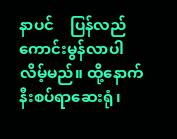နာပင်    ပြန်လည် ကောင်းမွန်လာပါလိမ့်မည်။ ထို့နောက် နီးစပ်ရာဆေးရုံ၊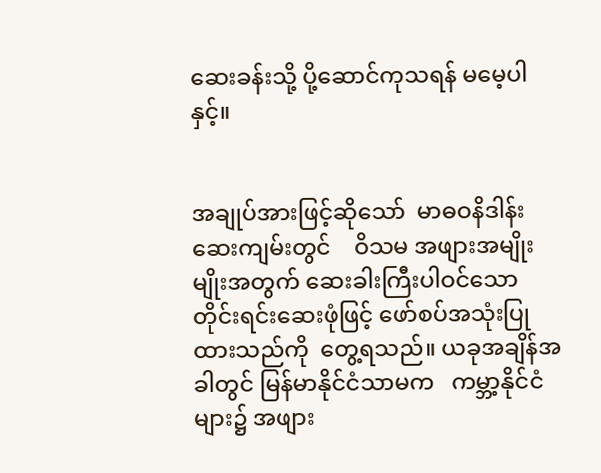ဆေးခန်းသို့ ပို့ဆောင်ကုသရန် မမေ့ပါနှင့်။


အချုပ်အားဖြင့်ဆိုသော်  မာဓဝနိဒါန်းဆေးကျမ်းတွင်    ဝိသမ အဖျားအမျိုးမျိုးအတွက် ဆေးခါးကြီးပါဝင်သော  တိုင်းရင်းဆေးဖုံဖြင့် ဖော်စပ်အသုံးပြုထားသည်ကို  တွေ့ရသည်။ ယခုအချိန်အခါတွင် မြန်မာနိုင်ငံသာမက   ကမ္ဘာ့နိုင်ငံများ၌ အဖျား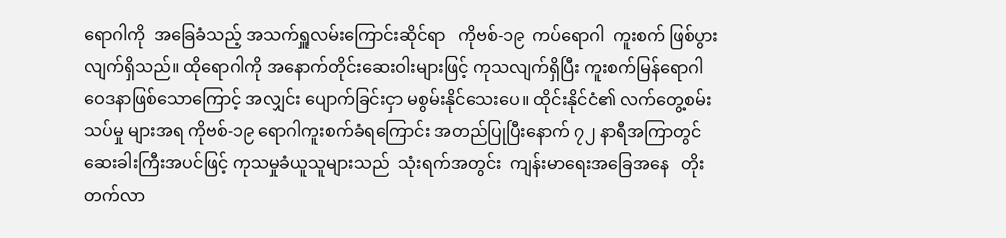ရောဂါကို  အခြေခံသည့် အသက်ရှူလမ်းကြောင်းဆိုင်ရာ   ကိုဗစ်-၁၉  ကပ်ရောဂါ  ကူးစက် ဖြစ်ပွားလျက်ရှိသည်။ ထိုရောဂါကို အနောက်တိုင်းဆေးဝါးများဖြင့် ကုသလျက်ရှိပြီး ကူးစက်မြန်ရောဂါဝေဒနာဖြစ်သောကြောင့် အလျှင်း ပျောက်ခြင်းငှာ မစွမ်းနိုင်သေးပေ။ ထိုင်းနိုင်ငံ၏ လက်တွေ့စမ်းသပ်မှု များအရ ကိုဗစ်-၁၉ ရောဂါကူးစက်ခံရကြောင်း အတည်ပြုပြီးနောက် ၇၂ နာရီအကြာတွင် ဆေးခါးကြီးအပင်ဖြင့် ကုသမှုခံယူသူများသည်  သုံးရက်အတွင်း  ကျန်းမာရေးအခြေအနေ   တိုးတက်လာ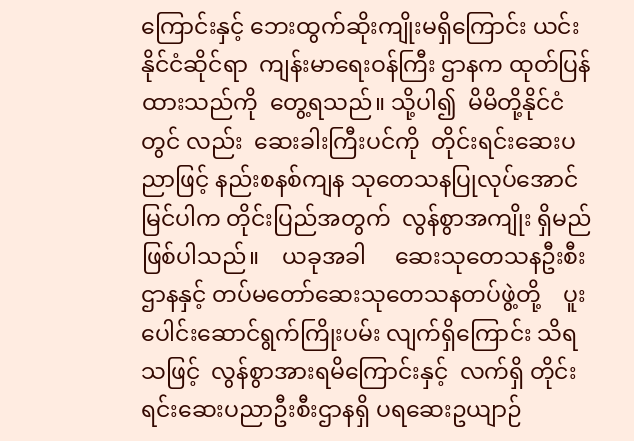ကြောင်းနှင့် ဘေးထွက်ဆိုးကျိုးမရှိကြောင်း ယင်းနိုင်ငံဆိုင်ရာ  ကျန်းမာရေးဝန်ကြီး ဌာနက ထုတ်ပြန်ထားသည်ကို  တွေ့ရသည်။ သို့ပါ၍  မိမိတို့နိုင်ငံတွင် လည်း  ဆေးခါးကြီးပင်ကို  တိုင်းရင်းဆေးပညာဖြင့် နည်းစနစ်ကျန သုတေသနပြုလုပ်အောင်မြင်ပါက တိုင်းပြည်အတွက်  လွန်စွာအကျိုး ရှိမည်ဖြစ်ပါသည်။    ယခုအခါ     ဆေးသုတေသနဦးစီးဌာနနှင့် တပ်မတော်ဆေးသုတေသနတပ်ဖွဲ့တို့    ပူးပေါင်းဆောင်ရွက်ကြိုးပမ်း လျက်ရှိကြောင်း သိရသဖြင့်  လွန်စွာအားရမိကြောင်းနှင့်  လက်ရှိ တိုင်းရင်းဆေးပညာဦးစီးဌာနရှိ ပရဆေးဥယျာဉ်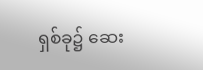ရှစ်ခု၌ ဆေး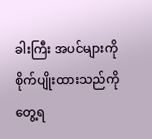ခါးကြီး အပင်များကို စိုက်ပျိုးထားသည်ကို တွေ့ရ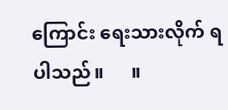ကြောင်း ရေးသားလိုက် ရပါသည်။      ။